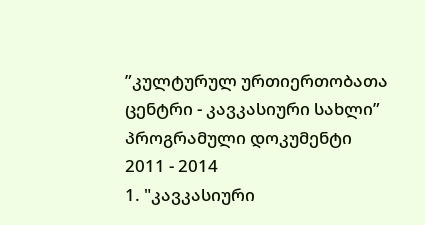”კულტურულ ურთიერთობათა ცენტრი - კავკასიური სახლი”
პროგრამული დოკუმენტი
2011 - 2014
1. "კავკასიური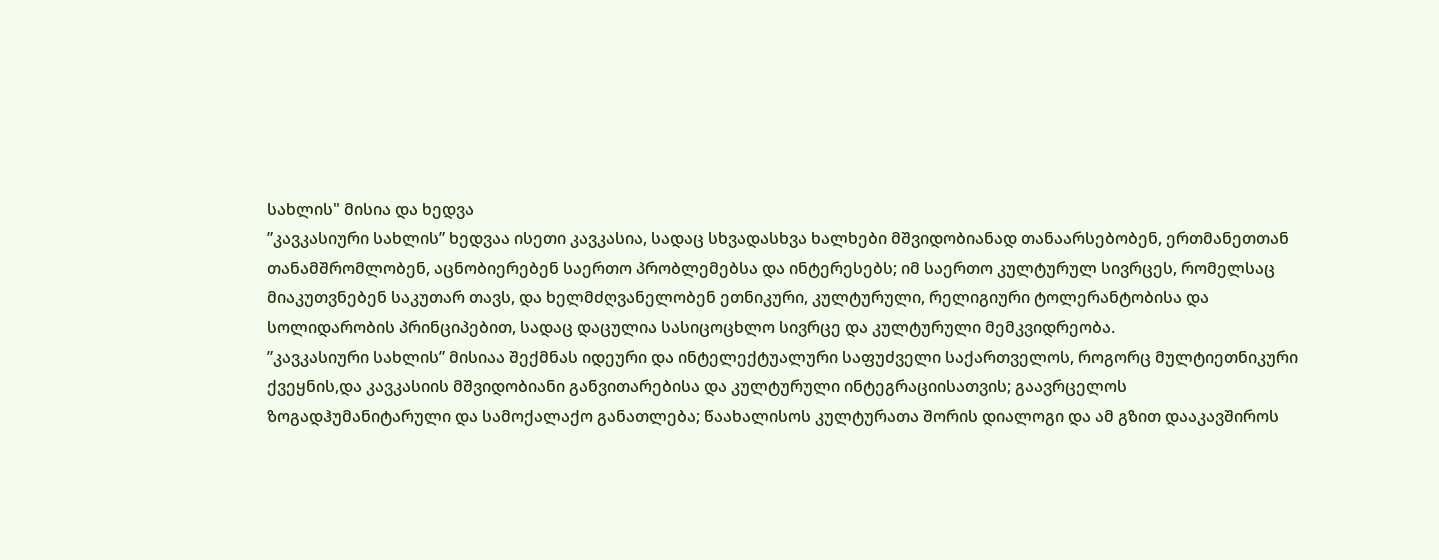სახლის" მისია და ხედვა
”კავკასიური სახლის” ხედვაა ისეთი კავკასია, სადაც სხვადასხვა ხალხები მშვიდობიანად თანაარსებობენ, ერთმანეთთან თანამშრომლობენ, აცნობიერებენ საერთო პრობლემებსა და ინტერესებს; იმ საერთო კულტურულ სივრცეს, რომელსაც მიაკუთვნებენ საკუთარ თავს, და ხელმძღვანელობენ ეთნიკური, კულტურული, რელიგიური ტოლერანტობისა და სოლიდარობის პრინციპებით, სადაც დაცულია სასიცოცხლო სივრცე და კულტურული მემკვიდრეობა.
”კავკასიური სახლის” მისიაა შექმნას იდეური და ინტელექტუალური საფუძველი საქართველოს, როგორც მულტიეთნიკური ქვეყნის,და კავკასიის მშვიდობიანი განვითარებისა და კულტურული ინტეგრაციისათვის; გაავრცელოს ზოგადჰუმანიტარული და სამოქალაქო განათლება; წაახალისოს კულტურათა შორის დიალოგი და ამ გზით დააკავშიროს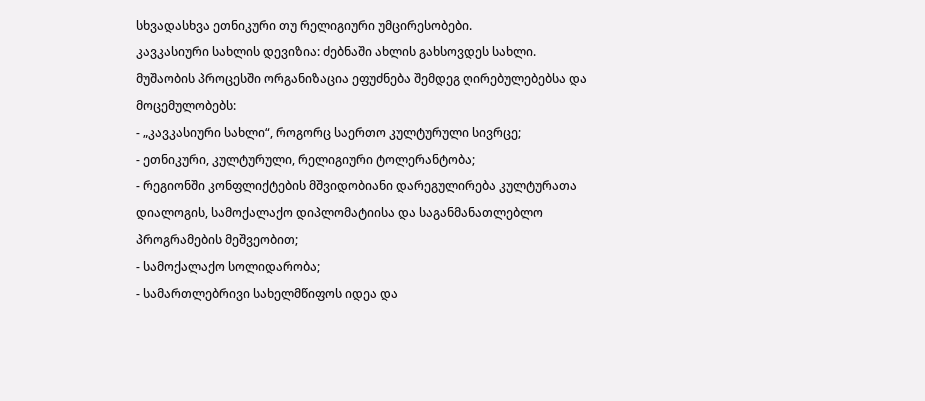სხვადასხვა ეთნიკური თუ რელიგიური უმცირესობები.
კავკასიური სახლის დევიზია: ძებნაში ახლის გახსოვდეს სახლი.
მუშაობის პროცესში ორგანიზაცია ეფუძნება შემდეგ ღირებულებებსა და მოცემულობებს:
- „კავკასიური სახლი“, როგორც საერთო კულტურული სივრცე;
- ეთნიკური, კულტურული, რელიგიური ტოლერანტობა;
- რეგიონში კონფლიქტების მშვიდობიანი დარეგულირება კულტურათა დიალოგის, სამოქალაქო დიპლომატიისა და საგანმანათლებლო პროგრამების მეშვეობით;
- სამოქალაქო სოლიდარობა;
- სამართლებრივი სახელმწიფოს იდეა და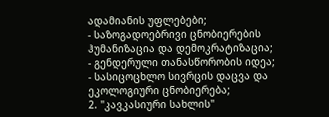ადამიანის უფლებები;
- საზოგადოებრივი ცნობიერების ჰუმანიზაცია და დემოკრატიზაცია;
- გენდერული თანასწორობის იდეა;
- სასიცოცხლო სივრცის დაცვა და ეკოლოგიური ცნობიერება;
2. "კავკასიური სახლის"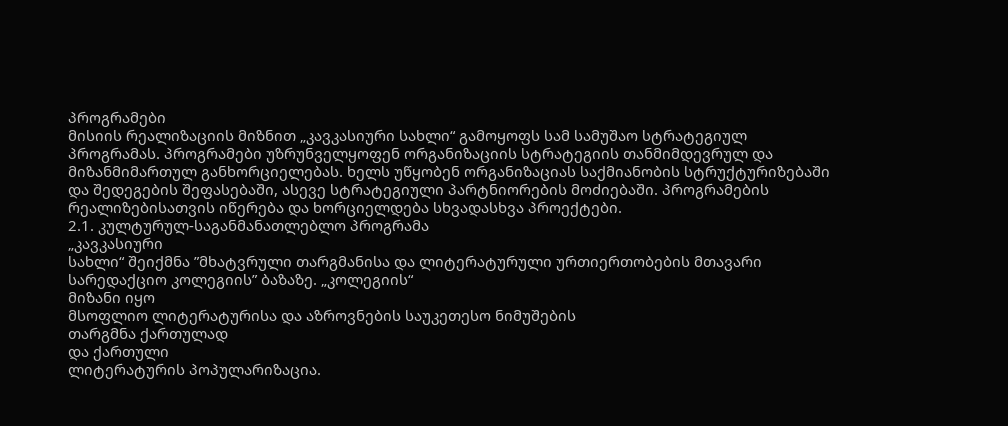პროგრამები
მისიის რეალიზაციის მიზნით „კავკასიური სახლი“ გამოყოფს სამ სამუშაო სტრატეგიულ პროგრამას. პროგრამები უზრუნველყოფენ ორგანიზაციის სტრატეგიის თანმიმდევრულ და მიზანმიმართულ განხორციელებას. ხელს უწყობენ ორგანიზაციას საქმიანობის სტრუქტურიზებაში და შედეგების შეფასებაში, ასევე სტრატეგიული პარტნიორების მოძიებაში. პროგრამების რეალიზებისათვის იწერება და ხორციელდება სხვადასხვა პროექტები.
2.1. კულტურულ-საგანმანათლებლო პროგრამა
„კავკასიური
სახლი“ შეიქმნა ”მხატვრული თარგმანისა და ლიტერატურული ურთიერთობების მთავარი
სარედაქციო კოლეგიის” ბაზაზე. „კოლეგიის“
მიზანი იყო
მსოფლიო ლიტერატურისა და აზროვნების საუკეთესო ნიმუშების
თარგმნა ქართულად
და ქართული
ლიტერატურის პოპულარიზაცია.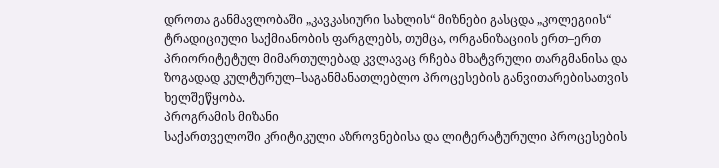დროთა განმავლობაში „კავკასიური სახლის“ მიზნები გასცდა „კოლეგიის“ ტრადიციული საქმიანობის ფარგლებს, თუმცა, ორგანიზაციის ერთ–ერთ პრიორიტეტულ მიმართულებად კვლავაც რჩება მხატვრული თარგმანისა და ზოგადად კულტურულ–საგანმანათლებლო პროცესების განვითარებისათვის ხელშეწყობა.
პროგრამის მიზანი
საქართველოში კრიტიკული აზროვნებისა და ლიტერატურული პროცესების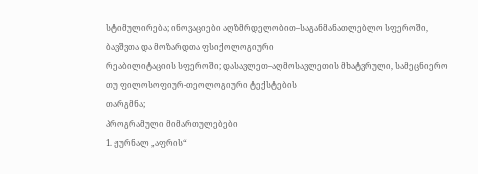სტიმულირება; ინოვაციები აღზმრდელობით–საგანმანათლებლო სფეროში,
ბავშვთა და მოზარდთა ფსიქოლოგიური
რეაბილიტაციის სფეროში; დასავლეთ–აღმოსავლეთის მხატვრული, სამეცნიერო თუ ფილოსოფიურ-თეოლოგიური ტექსტების
თარგმნა;
პროგრამული მიმართულებები
1. ჟურნალ „აფრის“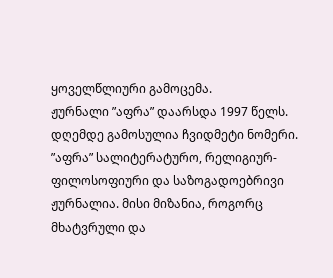ყოველწლიური გამოცემა.
ჟურნალი ”აფრა” დაარსდა 1997 წელს. დღემდე გამოსულია ჩვიდმეტი ნომერი. ”აფრა” სალიტერატურო, რელიგიურ-ფილოსოფიური და საზოგადოებრივი ჟურნალია. მისი მიზანია, როგორც მხატვრული და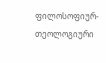ფილოსოფიურ-თეოლოგიური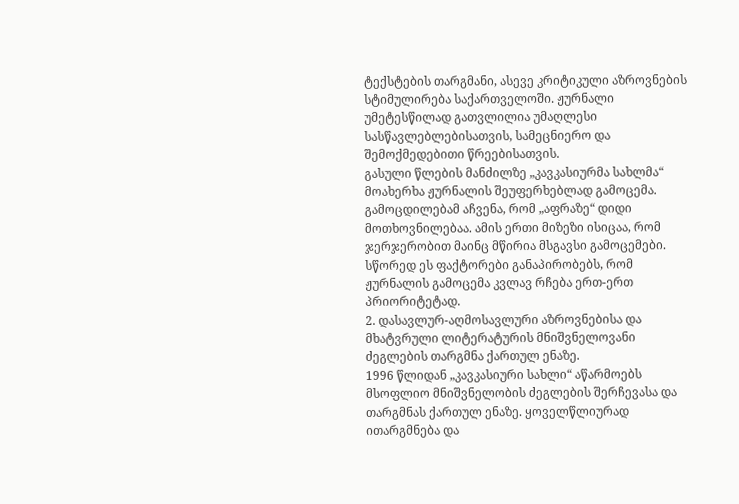ტექსტების თარგმანი, ასევე კრიტიკული აზროვნების სტიმულირება საქართველოში. ჟურნალი უმეტესწილად გათვლილია უმაღლესი სასწავლებლებისათვის, სამეცნიერო და შემოქმედებითი წრეებისათვის.
გასული წლების მანძილზე „კავკასიურმა სახლმა“ მოახერხა ჟურნალის შეუფერხებლად გამოცემა. გამოცდილებამ აჩვენა, რომ „აფრაზე“ დიდი მოთხოვნილებაა. ამის ერთი მიზეზი ისიცაა, რომ ჯერჯერობით მაინც მწირია მსგავსი გამოცემები. სწორედ ეს ფაქტორები განაპირობებს, რომ ჟურნალის გამოცემა კვლავ რჩება ერთ-ერთ პრიორიტეტად.
2. დასავლურ-აღმოსავლური აზროვნებისა და მხატვრული ლიტერატურის მნიშვნელოვანი ძეგლების თარგმნა ქართულ ენაზე.
1996 წლიდან „კავკასიური სახლი“ აწარმოებს მსოფლიო მნიშვნელობის ძეგლების შერჩევასა და თარგმნას ქართულ ენაზე. ყოველწლიურად ითარგმნება და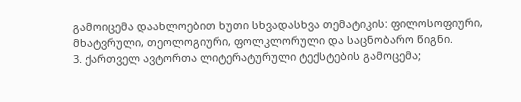გამოიცემა დაახლოებით ხუთი სხვადასხვა თემატიკის: ფილოსოფიური, მხატვრული, თეოლოგიური, ფოლკლორული და საცნობარო წიგნი.
3. ქართველ ავტორთა ლიტერატურული ტექსტების გამოცემა;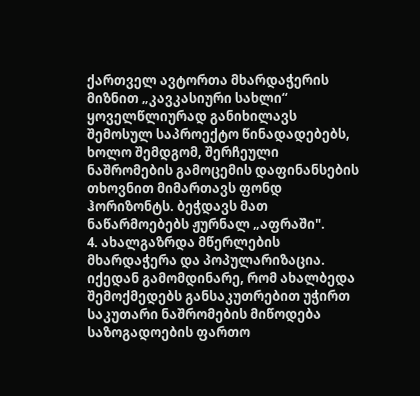ქართველ ავტორთა მხარდაჭერის მიზნით „კავკასიური სახლი“ ყოველწლიურად განიხილავს შემოსულ საპროექტო წინადადებებს, ხოლო შემდგომ, შერჩეული ნაშრომების გამოცემის დაფინანსების თხოვნით მიმართავს ფონდ ჰორიზონტს. ბეჭდავს მათ ნაწარმოებებს ჟურნალ „აფრაში".
4. ახალგაზრდა მწერლების მხარდაჭერა და პოპულარიზაცია.
იქედან გამომდინარე, რომ ახალბედა შემოქმედებს განსაკუთრებით უჭირთ საკუთარი ნაშრომების მიწოდება საზოგადოების ფართო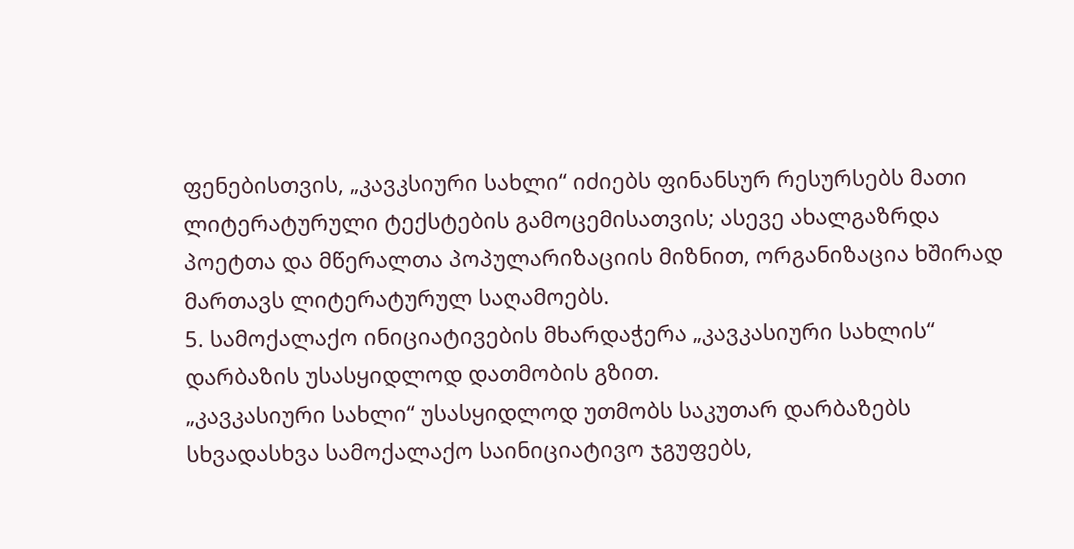ფენებისთვის, „კავკსიური სახლი“ იძიებს ფინანსურ რესურსებს მათი ლიტერატურული ტექსტების გამოცემისათვის; ასევე ახალგაზრდა პოეტთა და მწერალთა პოპულარიზაციის მიზნით, ორგანიზაცია ხშირად მართავს ლიტერატურულ საღამოებს.
5. სამოქალაქო ინიციატივების მხარდაჭერა „კავკასიური სახლის“ დარბაზის უსასყიდლოდ დათმობის გზით.
„კავკასიური სახლი“ უსასყიდლოდ უთმობს საკუთარ დარბაზებს სხვადასხვა სამოქალაქო საინიციატივო ჯგუფებს,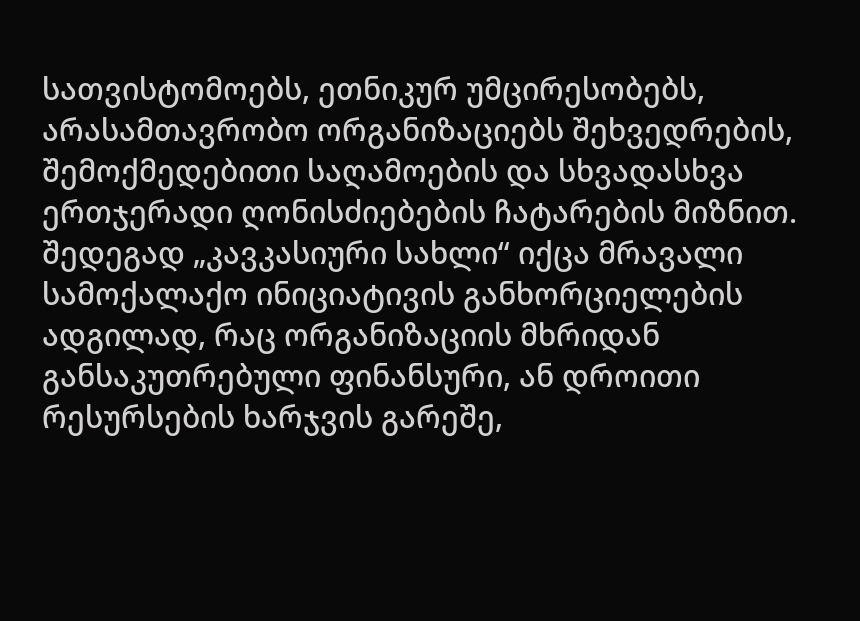სათვისტომოებს, ეთნიკურ უმცირესობებს, არასამთავრობო ორგანიზაციებს შეხვედრების, შემოქმედებითი საღამოების და სხვადასხვა ერთჯერადი ღონისძიებების ჩატარების მიზნით.
შედეგად „კავკასიური სახლი“ იქცა მრავალი სამოქალაქო ინიციატივის განხორციელების ადგილად, რაც ორგანიზაციის მხრიდან განსაკუთრებული ფინანსური, ან დროითი რესურსების ხარჯვის გარეშე,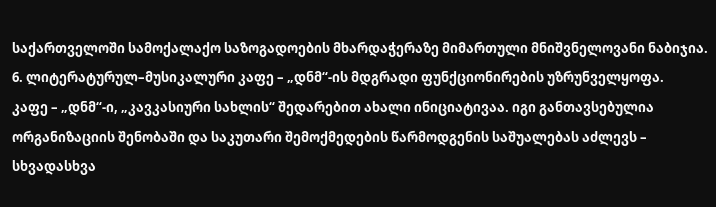საქართველოში სამოქალაქო საზოგადოების მხარდაჭერაზე მიმართული მნიშვნელოვანი ნაბიჯია.
6. ლიტერატურულ–მუსიკალური კაფე – „დნმ“-ის მდგრადი ფუნქციონირების უზრუნველყოფა.
კაფე – „დნმ“-ი, „კავკასიური სახლის“ შედარებით ახალი ინიციატივაა. იგი განთავსებულია ორგანიზაციის შენობაში და საკუთარი შემოქმედების წარმოდგენის საშუალებას აძლევს – სხვადასხვა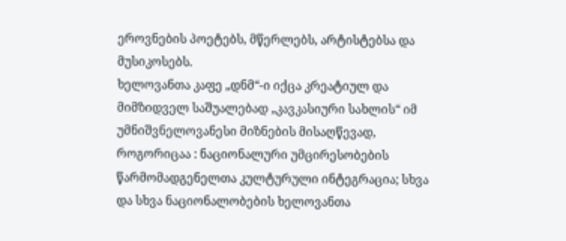ეროვნების პოეტებს, მწერლებს, არტისტებსა და მუსიკოსებს.
ხელოვანთა კაფე „დნმ“-ი იქცა კრეატიულ და მიმზიდველ საშუალებად „კავკასიური სახლის“ იმ უმნიშვნელოვანესი მიზნების მისაღწევად, როგორიცაა : ნაციონალური უმცირესობების წარმომადგენელთა კულტურული ინტეგრაცია; სხვა და სხვა ნაციონალობების ხელოვანთა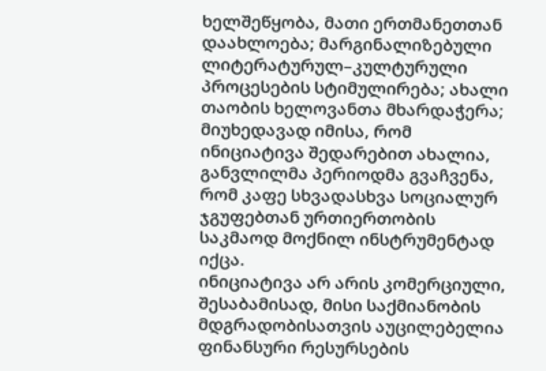ხელშეწყობა, მათი ერთმანეთთან დაახლოება; მარგინალიზებული ლიტერატურულ–კულტურული პროცესების სტიმულირება; ახალი თაობის ხელოვანთა მხარდაჭერა;
მიუხედავად იმისა, რომ ინიციატივა შედარებით ახალია, განვლილმა პერიოდმა გვაჩვენა, რომ კაფე სხვადასხვა სოციალურ ჯგუფებთან ურთიერთობის საკმაოდ მოქნილ ინსტრუმენტად იქცა.
ინიციატივა არ არის კომერციული, შესაბამისად, მისი საქმიანობის მდგრადობისათვის აუცილებელია ფინანსური რესურსების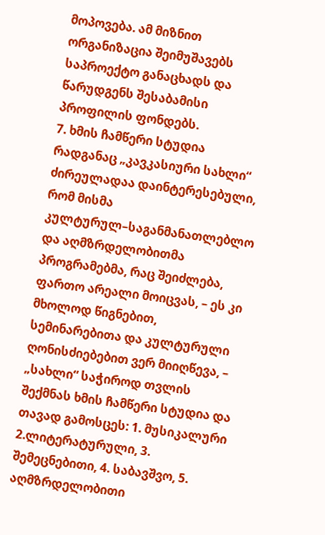მოპოვება. ამ მიზნით ორგანიზაცია შეიმუშავებს საპროექტო განაცხადს და წარუდგენს შესაბამისი პროფილის ფონდებს.
7. ხმის ჩამწერი სტუდია
რადგანაც „კავკასიური სახლი“ ძირეულადაა დაინტერესებული, რომ მისმა კულტურულ–საგანმანათლებლო და აღმზრდელობითმა პროგრამებმა, რაც შეიძლება, ფართო არეალი მოიცვას, – ეს კი მხოლოდ წიგნებით, სემინარებითა და კულტურული ღონისძიებებით ვერ მიიღწევა, – „სახლი“ საჭიროდ თვლის შექმნას ხმის ჩამწერი სტუდია და თავად გამოსცეს: 1. მუსიკალური 2.ლიტერატურული, 3. შემეცნებითი, 4. საბავშვო, 5. აღმზრდელობითი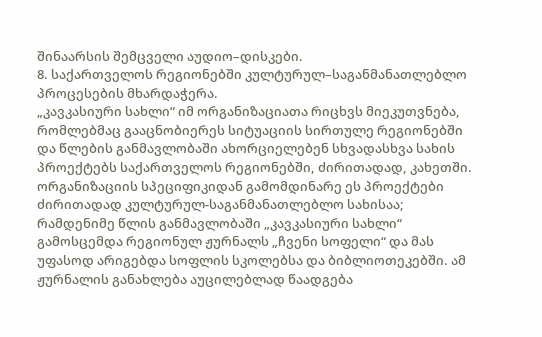შინაარსის შემცველი აუდიო–დისკები.
8. საქართველოს რეგიონებში კულტურულ–საგანმანათლებლო პროცესების მხარდაჭერა.
„კავკასიური სახლი“ იმ ორგანიზაციათა რიცხვს მიეკუთვნება, რომლებმაც გააცნობიერეს სიტუაციის სირთულე რეგიონებში და წლების განმავლობაში ახორციელებენ სხვადასხვა სახის პროექტებს საქართველოს რეგიონებში, ძირითადად, კახეთში. ორგანიზაციის სპეციფიკიდან გამომდინარე ეს პროექტები ძირითადად კულტურულ-საგანმანათლებლო სახისაა; რამდენიმე წლის განმავლობაში „კავკასიური სახლი“ გამოსცემდა რეგიონულ ჟურნალს „ჩვენი სოფელი“ და მას უფასოდ არიგებდა სოფლის სკოლებსა და ბიბლიოთეკებში. ამ ჟურნალის განახლება აუცილებლად წაადგება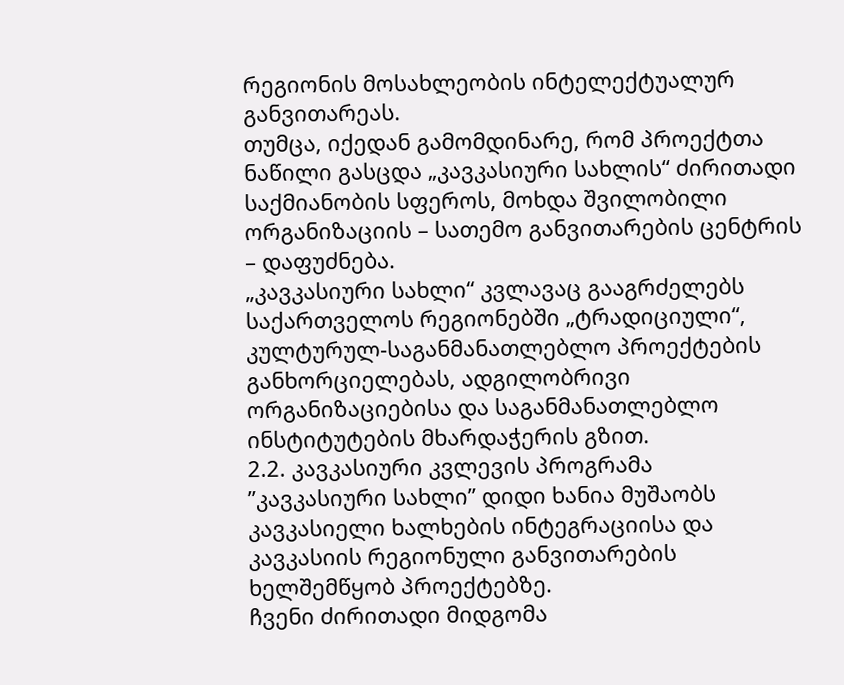რეგიონის მოსახლეობის ინტელექტუალურ განვითარეას.
თუმცა, იქედან გამომდინარე, რომ პროექტთა ნაწილი გასცდა „კავკასიური სახლის“ ძირითადი საქმიანობის სფეროს, მოხდა შვილობილი ორგანიზაციის – სათემო განვითარების ცენტრის – დაფუძნება.
„კავკასიური სახლი“ კვლავაც გააგრძელებს საქართველოს რეგიონებში „ტრადიციული“, კულტურულ-საგანმანათლებლო პროექტების განხორციელებას, ადგილობრივი ორგანიზაციებისა და საგანმანათლებლო ინსტიტუტების მხარდაჭერის გზით.
2.2. კავკასიური კვლევის პროგრამა
”კავკასიური სახლი” დიდი ხანია მუშაობს კავკასიელი ხალხების ინტეგრაციისა და კავკასიის რეგიონული განვითარების ხელშემწყობ პროექტებზე.
ჩვენი ძირითადი მიდგომა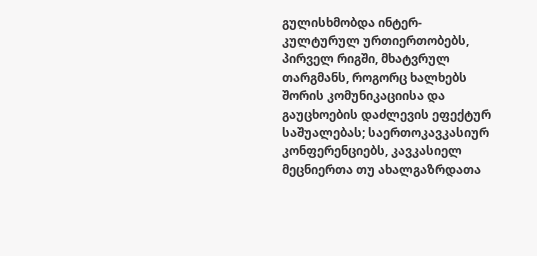გულისხმობდა ინტერ-კულტურულ ურთიერთობებს, პირველ რიგში, მხატვრულ თარგმანს, როგორც ხალხებს შორის კომუნიკაციისა და გაუცხოების დაძლევის ეფექტურ საშუალებას; საერთოკავკასიურ კონფერენციებს, კავკასიელ მეცნიერთა თუ ახალგაზრდათა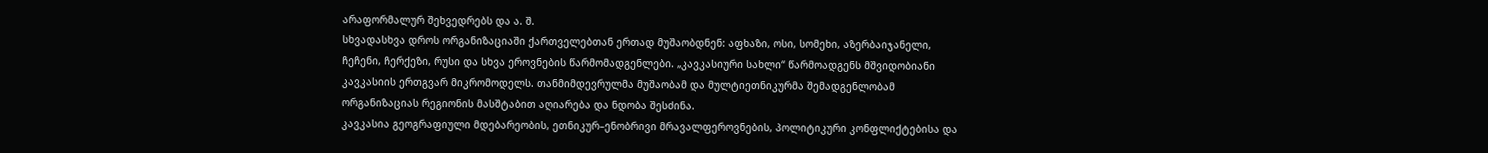არაფორმალურ შეხვედრებს და ა. შ.
სხვადასხვა დროს ორგანიზაციაში ქართველებთან ერთად მუშაობდნენ: აფხაზი, ოსი, სომეხი, აზერბაიჯანელი, ჩეჩენი, ჩერქეზი, რუსი და სხვა ეროვნების წარმომადგენლები. „კავკასიური სახლი“ წარმოადგენს მშვიდობიანი კავკასიის ერთგვარ მიკრომოდელს. თანმიმდევრულმა მუშაობამ და მულტიეთნიკურმა შემადგენლობამ ორგანიზაციას რეგიონის მასშტაბით აღიარება და ნდობა შესძინა.
კავკასია გეოგრაფიული მდებარეობის, ეთნიკურ–ენობრივი მრავალფეროვნების, პოლიტიკური კონფლიქტებისა და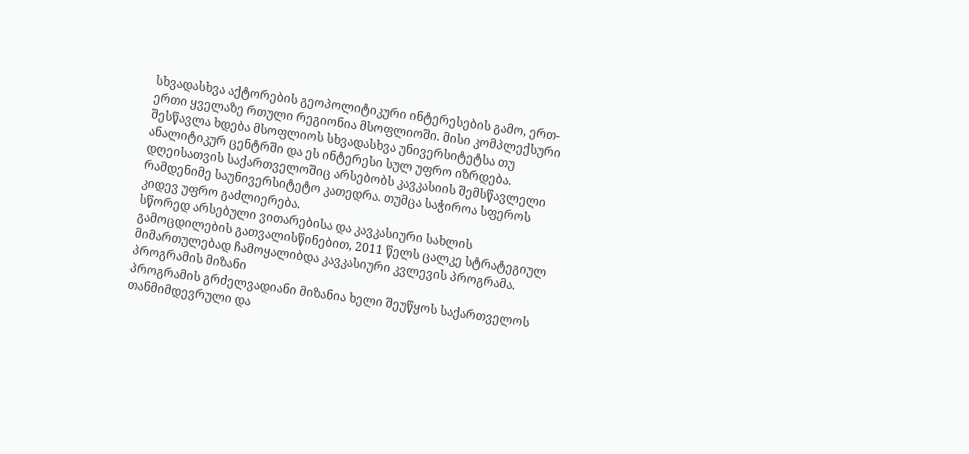სხვადასხვა აქტორების გეოპოლიტიკური ინტერესების გამო, ერთ-ერთი ყველაზე რთული რეგიონია მსოფლიოში. მისი კომპლექსური შესწავლა ხდება მსოფლიოს სხვადასხვა უნივერსიტეტსა თუ ანალიტიკურ ცენტრში და ეს ინტერესი სულ უფრო იზრდება. დღეისათვის საქართველოშიც არსებობს კავკასიის შემსწავლელი რამდენიმე საუნივერსიტეტო კათედრა. თუმცა საჭიროა სფეროს კიდევ უფრო გაძლიერება.
სწორედ არსებული ვითარებისა და კავკასიური სახლის გამოცდილების გათვალისწინებით, 2011 წელს ცალკე სტრატეგიულ მიმართულებად ჩამოყალიბდა კავკასიური კვლევის პროგრამა.
პროგრამის მიზანი
პროგრამის გრძელვადიანი მიზანია ხელი შეუწყოს საქართველოს თანმიმდევრული და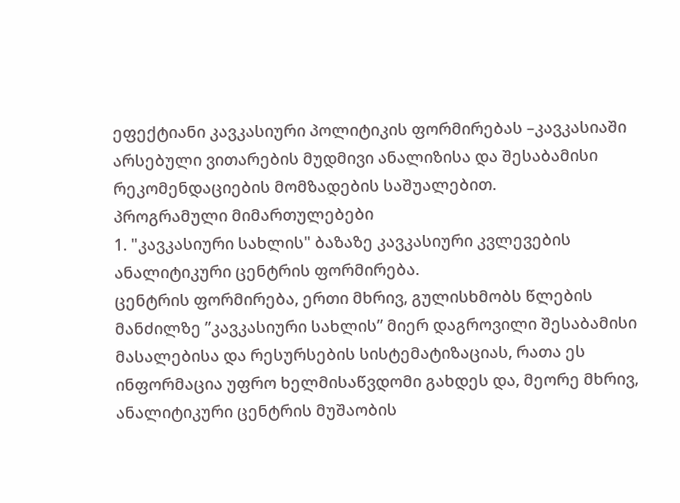ეფექტიანი კავკასიური პოლიტიკის ფორმირებას –კავკასიაში არსებული ვითარების მუდმივი ანალიზისა და შესაბამისი რეკომენდაციების მომზადების საშუალებით.
პროგრამული მიმართულებები
1. "კავკასიური სახლის" ბაზაზე კავკასიური კვლევების ანალიტიკური ცენტრის ფორმირება.
ცენტრის ფორმირება, ერთი მხრივ, გულისხმობს წლების მანძილზე ”კავკასიური სახლის” მიერ დაგროვილი შესაბამისი მასალებისა და რესურსების სისტემატიზაციას, რათა ეს ინფორმაცია უფრო ხელმისაწვდომი გახდეს და, მეორე მხრივ, ანალიტიკური ცენტრის მუშაობის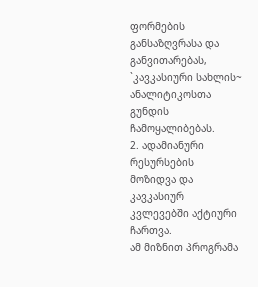ფორმების განსაზღვრასა და განვითარებას, `კავკასიური სახლის~ ანალიტიკოსთა გუნდის ჩამოყალიბებას.
2. ადამიანური რესურსების მოზიდვა და კავკასიურ კვლევებში აქტიური ჩართვა.
ამ მიზნით პროგრამა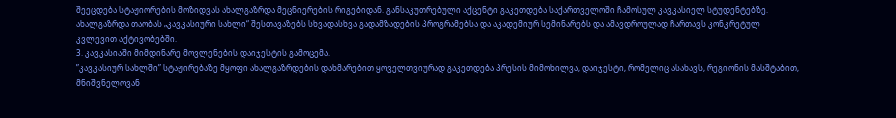შეეცდება სტაჟიორების მოზიდვას ახალგაზრდა მეცნიერების რიგებიდან. განსაკუთრებული აქცენტი გაკეთდება საქართველოში ჩამოსულ კავკასიელ სტუდენტებზე. ახალგაზრდა თაობას „კავკასიური სახლი“ შესთავაზებს სხვადასხვა გადამზადების პროგრამებსა და აკადემიურ სემინარებს და ამავდროულად ჩართავს კონკრეტულ კვლევით აქტივობებში.
3. კავკასიაში მიმდინარე მოვლენების დაიჯესტის გამოცემა.
”კავკასიურ სახლში” სტაჟირებაზე მყოფი ახალგაზრდების დახმარებით ყოველთვიურად გაკეთდება პრესის მიმოხილვა, დაიჯესტი, რომელიც ასახავს, რეგიონის მასშტაბით, მნიშვნელოვან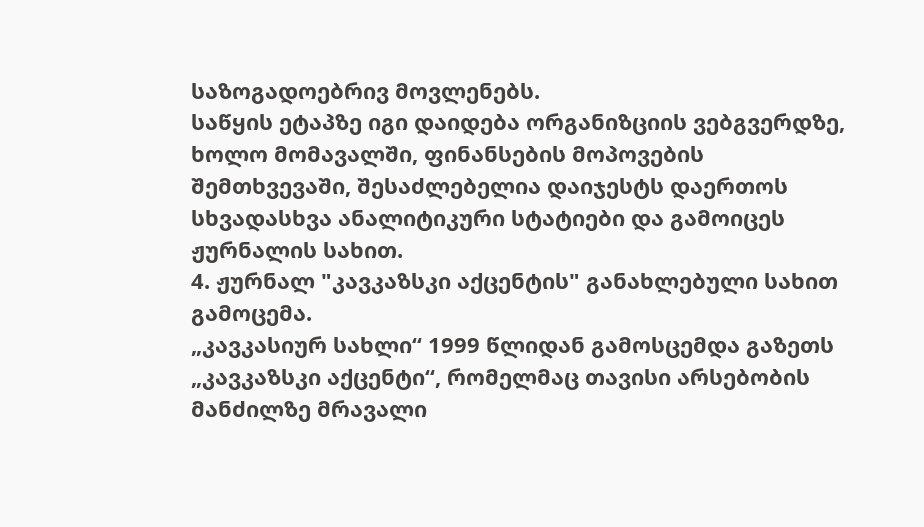საზოგადოებრივ მოვლენებს.
საწყის ეტაპზე იგი დაიდება ორგანიზციის ვებგვერდზე, ხოლო მომავალში, ფინანსების მოპოვების შემთხვევაში, შესაძლებელია დაიჯესტს დაერთოს სხვადასხვა ანალიტიკური სტატიები და გამოიცეს ჟურნალის სახით.
4. ჟურნალ "კავკაზსკი აქცენტის" განახლებული სახით გამოცემა.
„კავკასიურ სახლი“ 1999 წლიდან გამოსცემდა გაზეთს „კავკაზსკი აქცენტი“, რომელმაც თავისი არსებობის მანძილზე მრავალი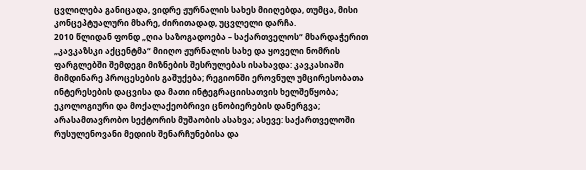ცვლილება განიცადა, ვიდრე ჟურნალის სახეს მიიღებდა, თუმცა, მისი კონცეპტუალური მხარე, ძირითადად, უცვლელი დარჩა.
2010 წლიდან ფონდ „ღია საზოგადოება – საქართველოს“ მხარდაჭერით „კავკაზსკი აქცენტმა“ მიიღო ჟურნალის სახე და ყოველი ნომრის ფარგლებში შემდეგი მიზნების შესრულებას ისახავდა: კავკასიაში მიმდინარე პროცესების გაშუქება; რეგიონში ეროვნულ უმცირესობათა ინტერესების დაცვისა და მათი ინტეგრაციისათვის ხელშეწყობა; ეკოლოგიური და მოქალაქეობრივი ცნობიერების დანერგვა; არასამთავრობო სექტორის მუშაობის ასახვა; ასევე: საქართველოში რუსულენოვანი მედიის შენარჩუნებისა და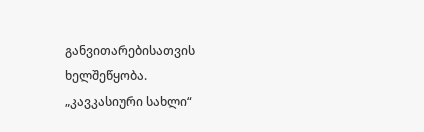განვითარებისათვის ხელშეწყობა.
„კავკასიური სახლი“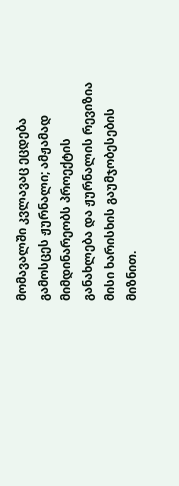მომავალში კვლავაც ეცდება გამოსცეს ჟურნალი; ამჟამად მიმდინარეობს პროექტის განახლება და ჟურნალის რევიზია მისი ხარისხის გაუმჯობესების მიზნით.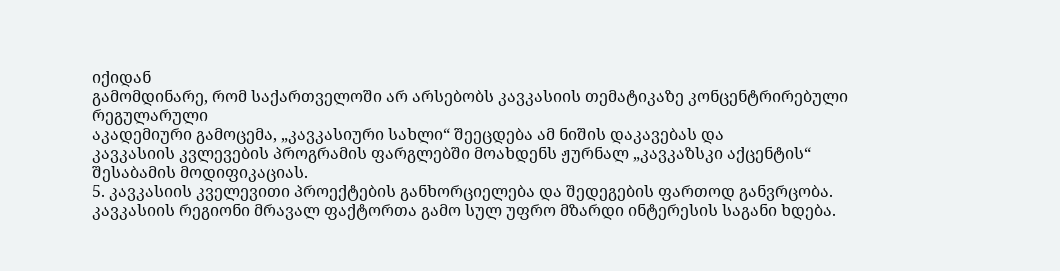იქიდან
გამომდინარე, რომ საქართველოში არ არსებობს კავკასიის თემატიკაზე კონცენტრირებული რეგულარული
აკადემიური გამოცემა, „კავკასიური სახლი“ შეეცდება ამ ნიშის დაკავებას და
კავკასიის კვლევების პროგრამის ფარგლებში მოახდენს ჟურნალ „კავკაზსკი აქცენტის“
შესაბამის მოდიფიკაციას.
5. კავკასიის კველევითი პროექტების განხორციელება და შედეგების ფართოდ განვრცობა.
კავკასიის რეგიონი მრავალ ფაქტორთა გამო სულ უფრო მზარდი ინტერესის საგანი ხდება.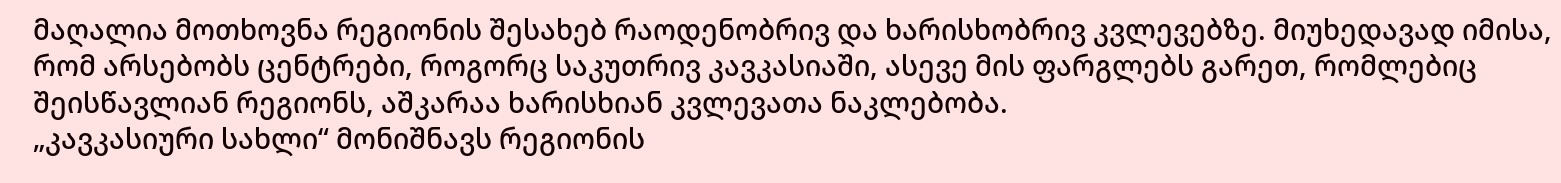მაღალია მოთხოვნა რეგიონის შესახებ რაოდენობრივ და ხარისხობრივ კვლევებზე. მიუხედავად იმისა, რომ არსებობს ცენტრები, როგორც საკუთრივ კავკასიაში, ასევე მის ფარგლებს გარეთ, რომლებიც შეისწავლიან რეგიონს, აშკარაა ხარისხიან კვლევათა ნაკლებობა.
„კავკასიური სახლი“ მონიშნავს რეგიონის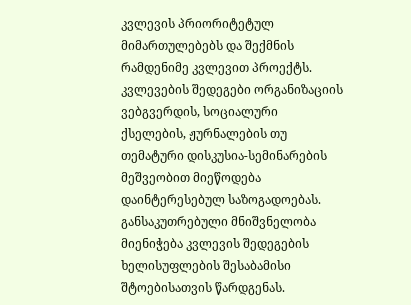კვლევის პრიორიტეტულ მიმართულებებს და შექმნის რამდენიმე კვლევით პროექტს. კვლევების შედეგები ორგანიზაციის ვებგვერდის, სოციალური ქსელების, ჟურნალების თუ თემატური დისკუსია-სემინარების მეშვეობით მიეწოდება დაინტერესებულ საზოგადოებას. განსაკუთრებული მნიშვნელობა მიენიჭება კვლევის შედეგების ხელისუფლების შესაბამისი შტოებისათვის წარდგენას.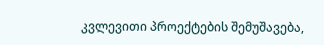კვლევითი პროექტების შემუშავება,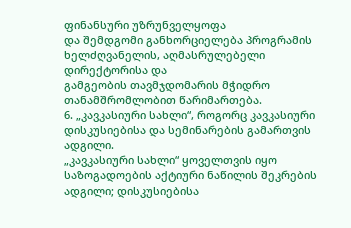ფინანსური უზრუნველყოფა
და შემდგომი განხორციელება პროგრამის ხელძღვანელის, აღმასრულებელი დირექტორისა და
გამგეობის თავმჯდომარის მჭიდრო თანამშრომლობით წარიმართება.
6. „კავკასიური სახლი“, როგორც კავკასიური დისკუსიებისა და სემინარების გამართვის ადგილი.
„კავკასიური სახლი“ ყოველთვის იყო საზოგადოების აქტიური ნაწილის შეკრების ადგილი; დისკუსიებისა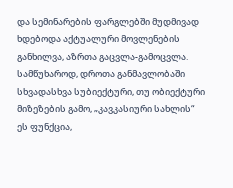და სემინარების ფარგლებში მუდმივად ხდებოდა აქტუალური მოვლენების განხილვა, აზრთა გაცვლა-გამოცვლა. სამწუხაროდ, დროთა განმავლობაში სხვადასხვა სუბიექტური, თუ ობიექტური მიზეზების გამო, „კავკასიური სახლის“ ეს ფუნქცია,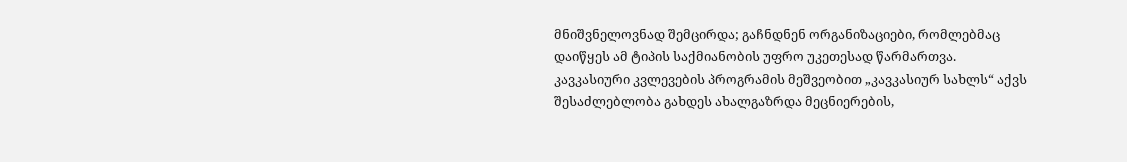მნიშვნელოვნად შემცირდა; გაჩნდნენ ორგანიზაციები, რომლებმაც დაიწყეს ამ ტიპის საქმიანობის უფრო უკეთესად წარმართვა.
კავკასიური კვლევების პროგრამის მეშვეობით „კავკასიურ სახლს“ აქვს შესაძლებლობა გახდეს ახალგაზრდა მეცნიერების,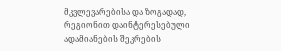მკვლევარებისა და ზოგადად, რეგიონით დაინტერესებული ადამიანების შეკრების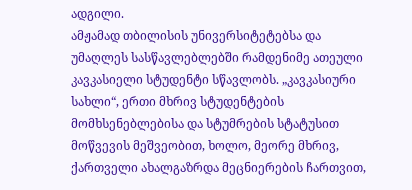ადგილი.
ამჟამად თბილისის უნივერსიტეტებსა და უმაღლეს სასწავლებლებში რამდენიმე ათეული კავკასიელი სტუდენტი სწავლობს. „კავკასიური სახლი“, ერთი მხრივ სტუდენტების მომხსენებლებისა და სტუმრების სტატუსით მოწვევის მეშვეობით, ხოლო, მეორე მხრივ, ქართველი ახალგაზრდა მეცნიერების ჩართვით,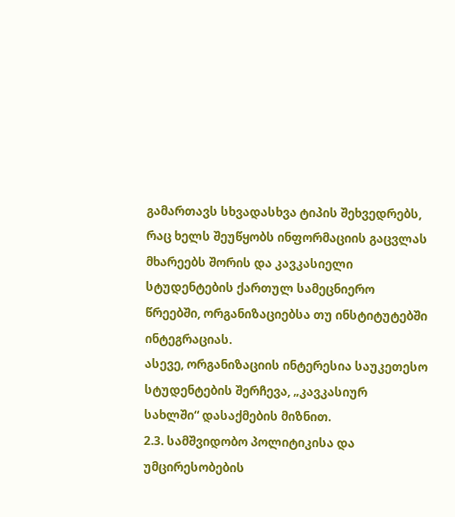გამართავს სხვადასხვა ტიპის შეხვედრებს, რაც ხელს შეუწყობს ინფორმაციის გაცვლას მხარეებს შორის და კავკასიელი სტუდენტების ქართულ სამეცნიერო წრეებში, ორგანიზაციებსა თუ ინსტიტუტებში ინტეგრაციას.
ასევე, ორგანიზაციის ინტერესია საუკეთესო სტუდენტების შერჩევა, „კავკასიურ
სახლში“ დასაქმების მიზნით.
2.3. სამშვიდობო პოლიტიკისა და უმცირესობების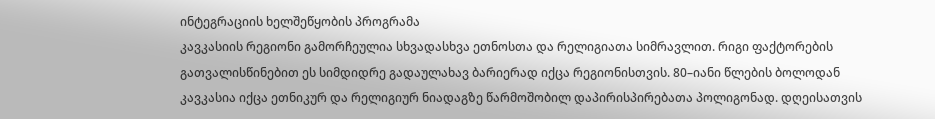ინტეგრაციის ხელშეწყობის პროგრამა
კავკასიის რეგიონი გამორჩეულია სხვადასხვა ეთნოსთა და რელიგიათა სიმრავლით. რიგი ფაქტორების გათვალისწინებით ეს სიმდიდრე გადაულახავ ბარიერად იქცა რეგიონისთვის. 80–იანი წლების ბოლოდან კავკასია იქცა ეთნიკურ და რელიგიურ ნიადაგზე წარმოშობილ დაპირისპირებათა პოლიგონად. დღეისათვის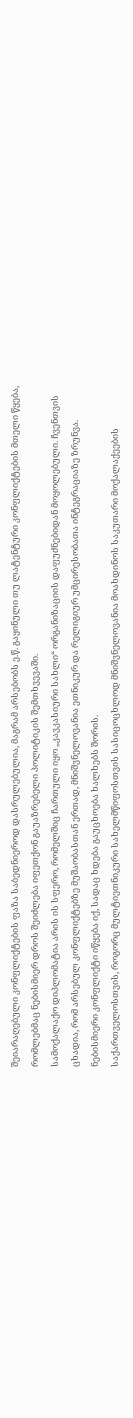შეიარაღებული კონფლიქტების ფაზა საბედნიეროდ დასრულებულია, მაგრამ არსებობს ე.წ. გაყინული თუ ლატენტური კონფლიქტების მთელი წყება, რომლებმაც ნებისმიერ დროს შეიძლება იფეთქონ გაუაზრებელი პოლიტიკის შემთხვევაში.
სამოქალაქო დიპლომატია არის ის სფერო, რომელშიც ჩართული იყო „კავკასიური სახლი“ ორგანიზაციის დაფუძნებიდან მოყოლებული. ჩვენთვის ცხადია, რომ არსებულ კონფლიქტებზე მუშაობასთან ერთად, მნიშვნელოვანია ეთნიკურ და რელიგიურ უმცირესობათა ინტეგრაციაზე ზრუნვა. ნებისმიერი კონფლიქტი იწყება იქ, სადაც ხდება გაუცხოება ხალხებს შორის.
საქართველოსთვის, როგორც მულტიეთნიკური სახელმწიფოსთვის სასიცოცხლოდ მნიშვნელოვანია მოახდინოს საკუთარი მოქალაქეების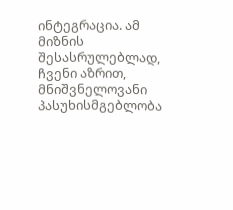ინტეგრაცია. ამ მიზნის შესასრულებლად, ჩვენი აზრით, მნიშვნელოვანი პასუხისმგებლობა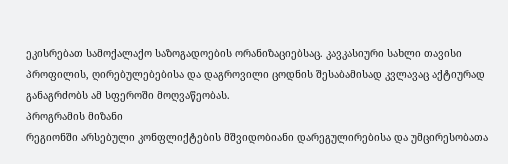ეკისრებათ სამოქალაქო საზოგადოების ორანიზაციებსაც. კავკასიური სახლი თავისი პროფილის, ღირებულებებისა და დაგროვილი ცოდნის შესაბამისად კვლავაც აქტიურად განაგრძობს ამ სფეროში მოღვაწეობას.
პროგრამის მიზანი
რეგიონში არსებული კონფლიქტების მშვიდობიანი დარეგულირებისა და უმცირესობათა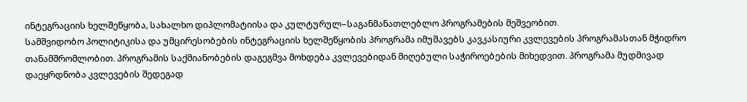ინტეგრაციის ხელშეწყობა, სახალხო დიპლომატიისა და კულტურულ–საგანმანათლებლო პროგრამების მეშვეობით.
სამშვიდობო პოლიტიკისა და უმცირესობების ინტეგრაციის ხელშეწყობის პროგრამა იმუშავებს კავკასიური კვლევების პროგრამასთან მჭიდრო თანამშრომლობით. პროგრამის საქმიანობების დაგეგმვა მოხდება კვლევებიდან მიღებული საჭიროებების მიხედვით. პროგრამა მუდმივად დაეყრდნობა კვლევების შედეგად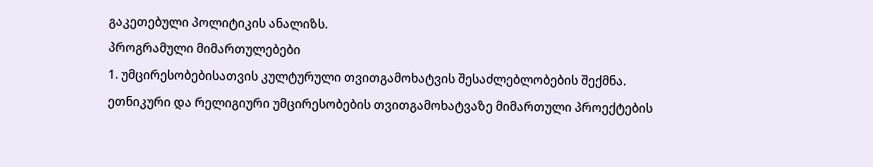გაკეთებული პოლიტიკის ანალიზს.
პროგრამული მიმართულებები
1. უმცირესობებისათვის კულტურული თვითგამოხატვის შესაძლებლობების შექმნა.
ეთნიკური და რელიგიური უმცირესობების თვითგამოხატვაზე მიმართული პროექტების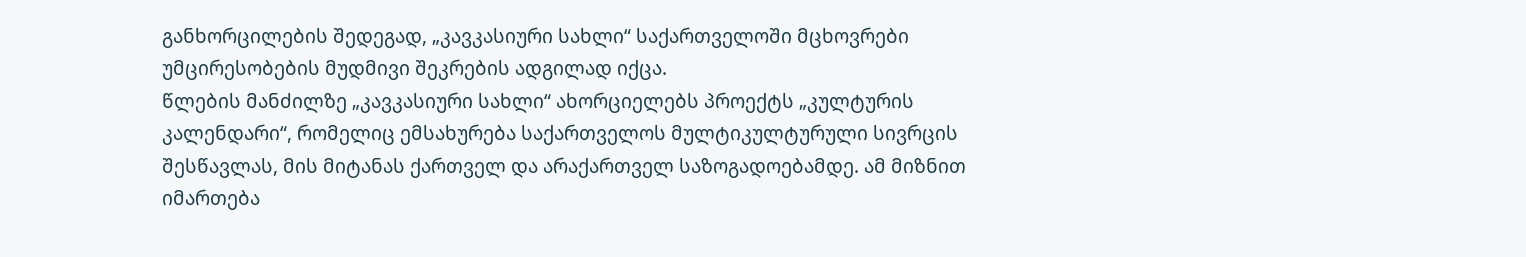განხორცილების შედეგად, „კავკასიური სახლი“ საქართველოში მცხოვრები უმცირესობების მუდმივი შეკრების ადგილად იქცა.
წლების მანძილზე „კავკასიური სახლი“ ახორციელებს პროექტს „კულტურის კალენდარი“, რომელიც ემსახურება საქართველოს მულტიკულტურული სივრცის შესწავლას, მის მიტანას ქართველ და არაქართველ საზოგადოებამდე. ამ მიზნით იმართება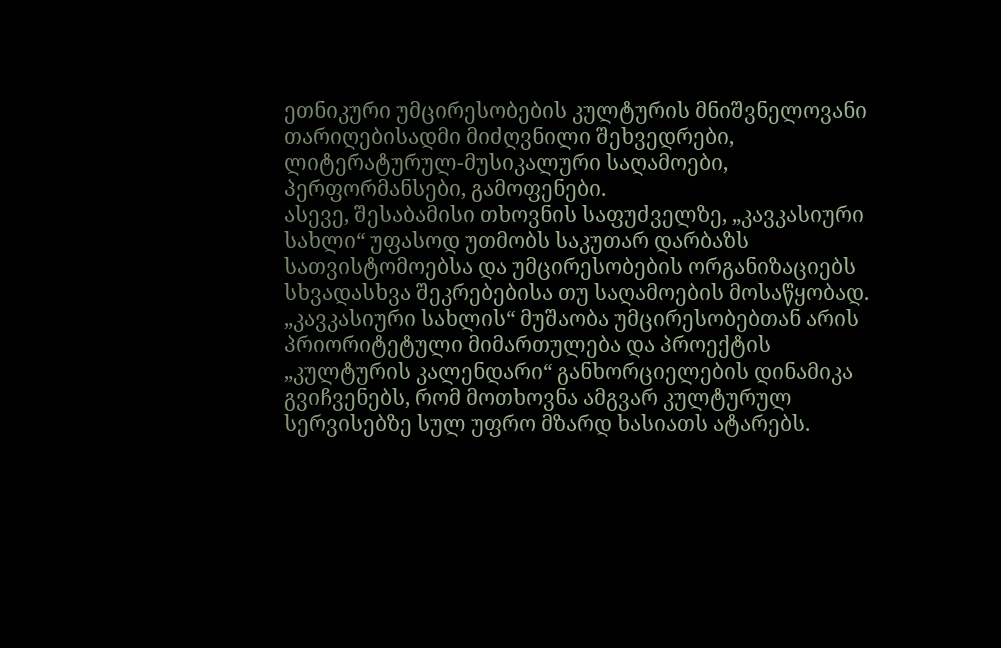ეთნიკური უმცირესობების კულტურის მნიშვნელოვანი თარიღებისადმი მიძღვნილი შეხვედრები, ლიტერატურულ-მუსიკალური საღამოები, პერფორმანსები, გამოფენები.
ასევე, შესაბამისი თხოვნის საფუძველზე, „კავკასიური სახლი“ უფასოდ უთმობს საკუთარ დარბაზს სათვისტომოებსა და უმცირესობების ორგანიზაციებს სხვადასხვა შეკრებებისა თუ საღამოების მოსაწყობად.
„კავკასიური სახლის“ მუშაობა უმცირესობებთან არის პრიორიტეტული მიმართულება და პროექტის „კულტურის კალენდარი“ განხორციელების დინამიკა გვიჩვენებს, რომ მოთხოვნა ამგვარ კულტურულ სერვისებზე სულ უფრო მზარდ ხასიათს ატარებს.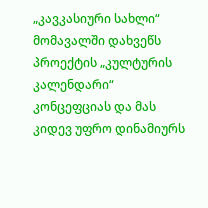„კავკასიური სახლი“ მომავალში დახვეწს პროექტის „კულტურის კალენდარი“ კონცეფციას და მას კიდევ უფრო დინამიურს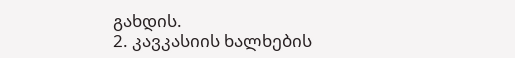გახდის.
2. კავკასიის ხალხების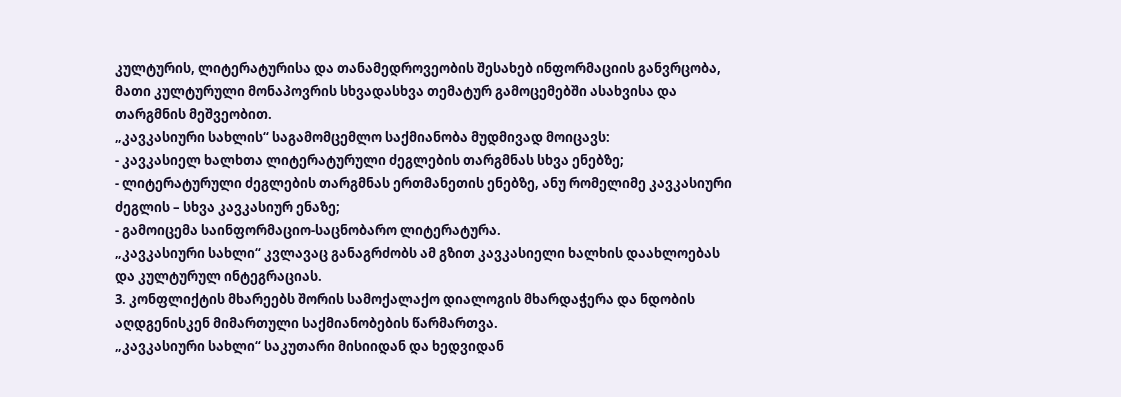კულტურის, ლიტერატურისა და თანამედროვეობის შესახებ ინფორმაციის განვრცობა, მათი კულტურული მონაპოვრის სხვადასხვა თემატურ გამოცემებში ასახვისა და თარგმნის მეშვეობით.
„კავკასიური სახლის“ საგამომცემლო საქმიანობა მუდმივად მოიცავს:
- კავკასიელ ხალხთა ლიტერატურული ძეგლების თარგმნას სხვა ენებზე;
- ლიტერატურული ძეგლების თარგმნას ერთმანეთის ენებზე, ანუ რომელიმე კავკასიური ძეგლის – სხვა კავკასიურ ენაზე;
- გამოიცემა საინფორმაციო-საცნობარო ლიტერატურა.
„კავკასიური სახლი“ კვლავაც განაგრძობს ამ გზით კავკასიელი ხალხის დაახლოებას და კულტურულ ინტეგრაციას.
3. კონფლიქტის მხარეებს შორის სამოქალაქო დიალოგის მხარდაჭერა და ნდობის აღდგენისკენ მიმართული საქმიანობების წარმართვა.
„კავკასიური სახლი“ საკუთარი მისიიდან და ხედვიდან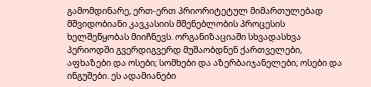გამომდინარე, ერთ-ერთ პრიორიტეტულ მიმართულებად მშვიდობიანი კავკასიის მშენებლობის პროცესის ხელშეწყობას მიიჩნევს. ორგანიზაციაში სხვადასხვა პერიოდში გვერდიგვერდ მუშაობდნენ ქართველები, აფხაზები და ოსები; სომხები და აზერბაიჯანელები; ოსები და ინგუშები. ეს ადამიანები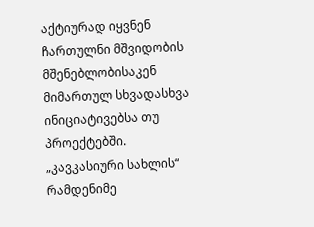აქტიურად იყვნენ ჩართულნი მშვიდობის მშენებლობისაკენ მიმართულ სხვადასხვა ინიციატივებსა თუ პროექტებში.
„კავკასიური სახლის“ რამდენიმე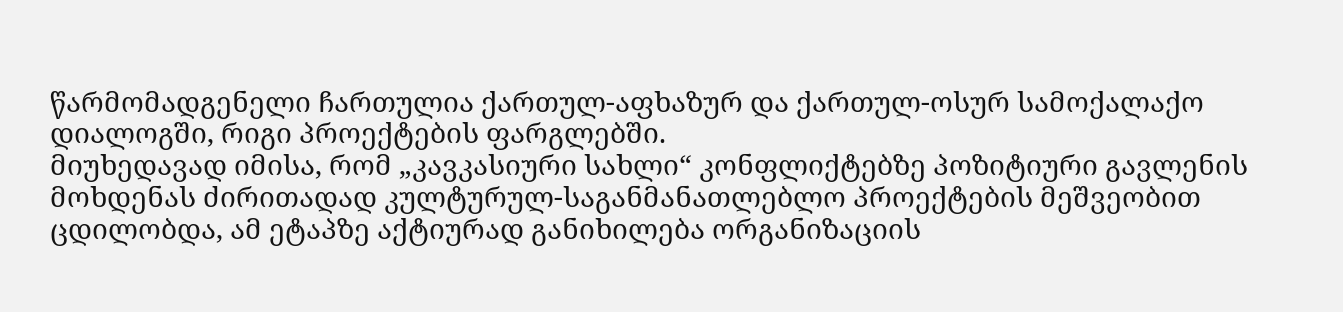წარმომადგენელი ჩართულია ქართულ-აფხაზურ და ქართულ-ოსურ სამოქალაქო დიალოგში, რიგი პროექტების ფარგლებში.
მიუხედავად იმისა, რომ „კავკასიური სახლი“ კონფლიქტებზე პოზიტიური გავლენის მოხდენას ძირითადად კულტურულ-საგანმანათლებლო პროექტების მეშვეობით ცდილობდა, ამ ეტაპზე აქტიურად განიხილება ორგანიზაციის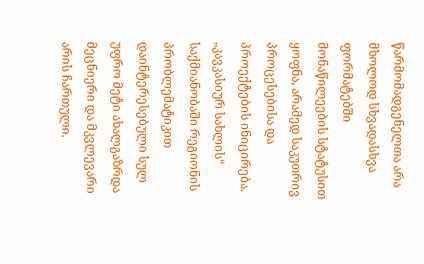წარმომადგენელთა არა მხოლოდ სხვადასხვა ფორმატებში მონაწილეების სტატუსით ყოფნა, არამედ საკუთრივ პროცესებისა და პროექტების ინიცირება.
„კავკასიურ სახლის“ საქმიანობაში რეგიონის პრობლემატიკით დაინტერესებული სულ უფრო მეტი ახალგაზრდა მეცნიერი და მკვლევარი არის ჩართული.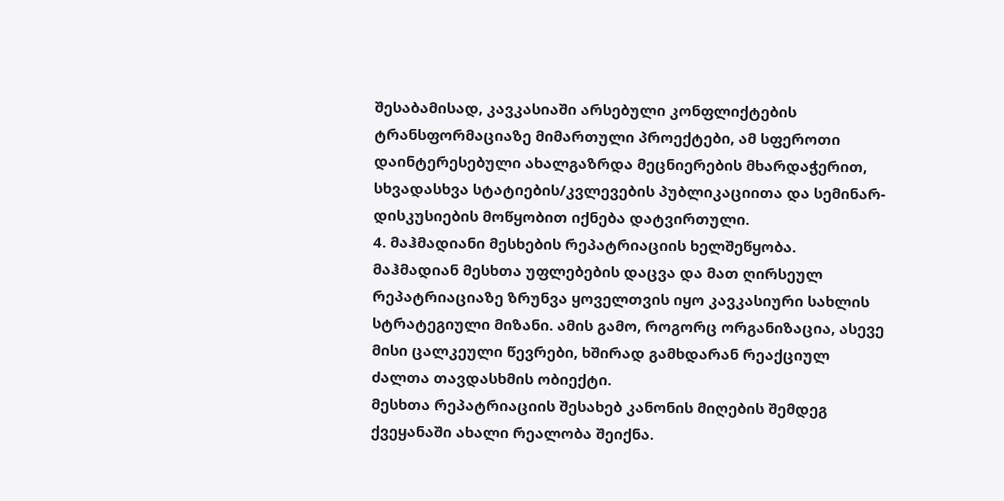შესაბამისად, კავკასიაში არსებული კონფლიქტების ტრანსფორმაციაზე მიმართული პროექტები, ამ სფეროთი დაინტერესებული ახალგაზრდა მეცნიერების მხარდაჭერით, სხვადასხვა სტატიების/კვლევების პუბლიკაციითა და სემინარ-დისკუსიების მოწყობით იქნება დატვირთული.
4. მაჰმადიანი მესხების რეპატრიაციის ხელშეწყობა.
მაჰმადიან მესხთა უფლებების დაცვა და მათ ღირსეულ რეპატრიაციაზე ზრუნვა ყოველთვის იყო კავკასიური სახლის სტრატეგიული მიზანი. ამის გამო, როგორც ორგანიზაცია, ასევე მისი ცალკეული წევრები, ხშირად გამხდარან რეაქციულ ძალთა თავდასხმის ობიექტი.
მესხთა რეპატრიაციის შესახებ კანონის მიღების შემდეგ ქვეყანაში ახალი რეალობა შეიქნა.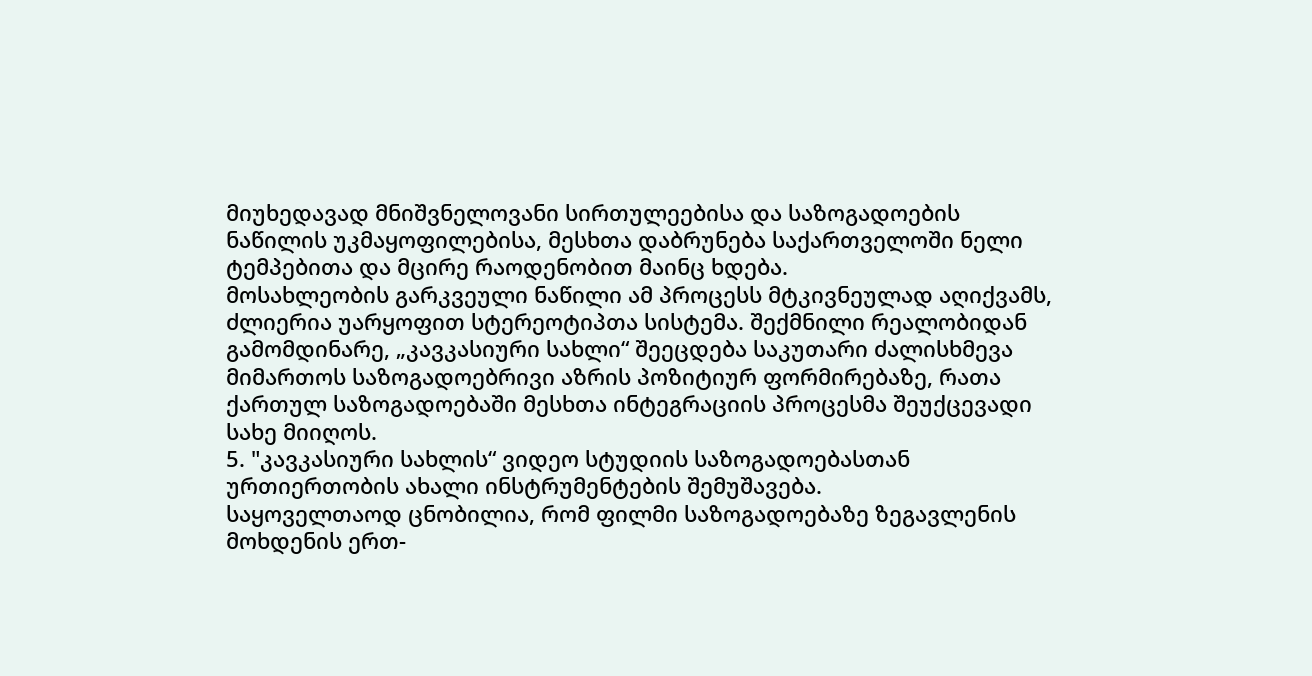მიუხედავად მნიშვნელოვანი სირთულეებისა და საზოგადოების ნაწილის უკმაყოფილებისა, მესხთა დაბრუნება საქართველოში ნელი ტემპებითა და მცირე რაოდენობით მაინც ხდება.
მოსახლეობის გარკვეული ნაწილი ამ პროცესს მტკივნეულად აღიქვამს, ძლიერია უარყოფით სტერეოტიპთა სისტემა. შექმნილი რეალობიდან გამომდინარე, „კავკასიური სახლი“ შეეცდება საკუთარი ძალისხმევა მიმართოს საზოგადოებრივი აზრის პოზიტიურ ფორმირებაზე, რათა ქართულ საზოგადოებაში მესხთა ინტეგრაციის პროცესმა შეუქცევადი სახე მიიღოს.
5. "კავკასიური სახლის“ ვიდეო სტუდიის საზოგადოებასთან ურთიერთობის ახალი ინსტრუმენტების შემუშავება.
საყოველთაოდ ცნობილია, რომ ფილმი საზოგადოებაზე ზეგავლენის მოხდენის ერთ-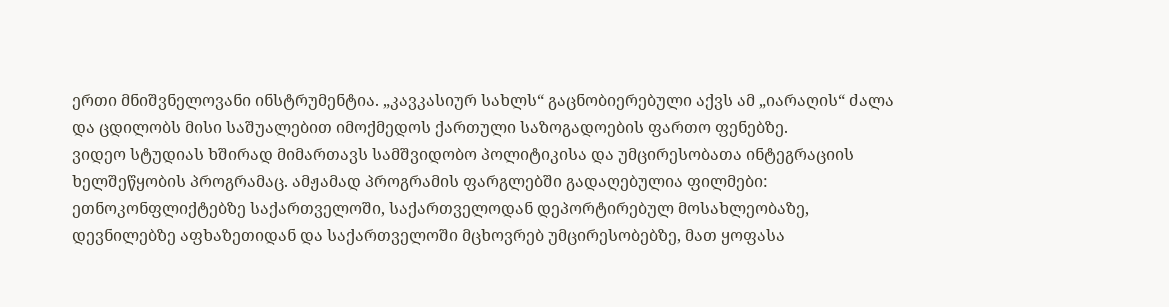ერთი მნიშვნელოვანი ინსტრუმენტია. „კავკასიურ სახლს“ გაცნობიერებული აქვს ამ „იარაღის“ ძალა და ცდილობს მისი საშუალებით იმოქმედოს ქართული საზოგადოების ფართო ფენებზე.
ვიდეო სტუდიას ხშირად მიმართავს სამშვიდობო პოლიტიკისა და უმცირესობათა ინტეგრაციის ხელშეწყობის პროგრამაც. ამჟამად პროგრამის ფარგლებში გადაღებულია ფილმები: ეთნოკონფლიქტებზე საქართველოში, საქართველოდან დეპორტირებულ მოსახლეობაზე, დევნილებზე აფხაზეთიდან და საქართველოში მცხოვრებ უმცირესობებზე, მათ ყოფასა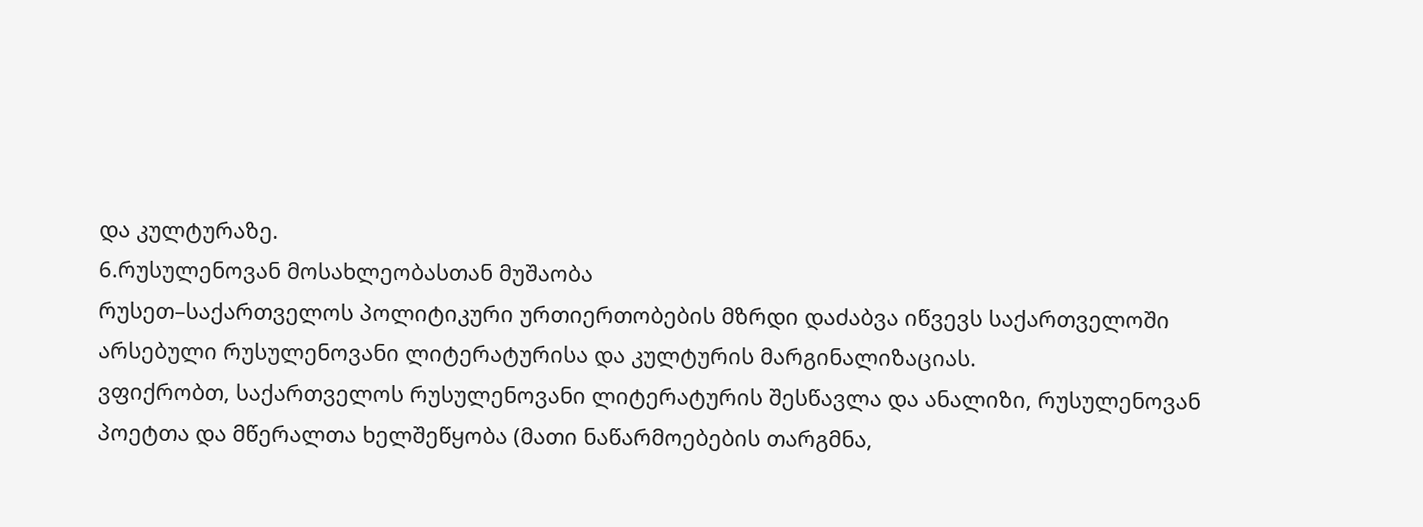და კულტურაზე.
6.რუსულენოვან მოსახლეობასთან მუშაობა
რუსეთ–საქართველოს პოლიტიკური ურთიერთობების მზრდი დაძაბვა იწვევს საქართველოში არსებული რუსულენოვანი ლიტერატურისა და კულტურის მარგინალიზაციას.
ვფიქრობთ, საქართველოს რუსულენოვანი ლიტერატურის შესწავლა და ანალიზი, რუსულენოვან პოეტთა და მწერალთა ხელშეწყობა (მათი ნაწარმოებების თარგმნა,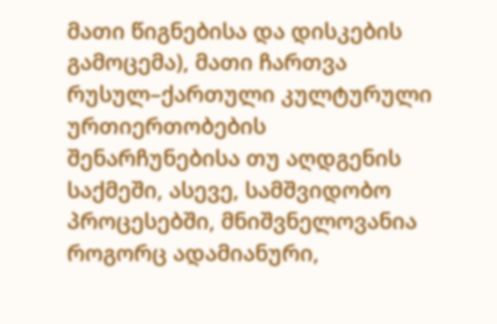მათი წიგნებისა და დისკების გამოცემა), მათი ჩართვა რუსულ–ქართული კულტურული ურთიერთობების შენარჩუნებისა თუ აღდგენის საქმეში, ასევე, სამშვიდობო პროცესებში, მნიშვნელოვანია როგორც ადამიანური,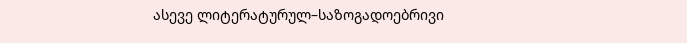ასევე ლიტერატურულ–საზოგადოებრივი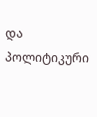და პოლიტიკური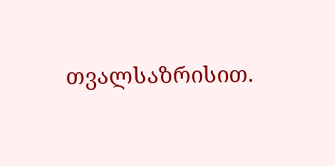თვალსაზრისით.